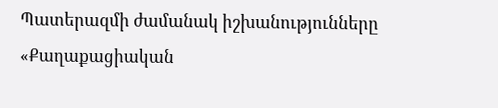Պատերազմի ժամանակ իշխանությունները «Քաղաքացիական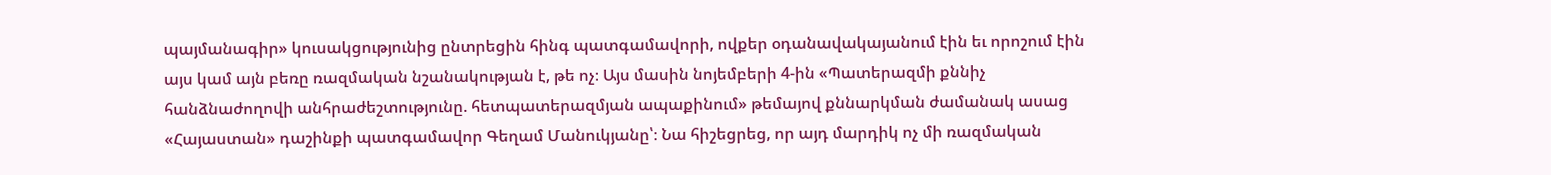պայմանագիր» կուսակցությունից ընտրեցին հինգ պատգամավորի, ովքեր օդանավակայանում էին եւ որոշում էին այս կամ այն բեռը ռազմական նշանակության է, թե ոչ։ Այս մասին նոյեմբերի 4-ին «Պատերազմի քննիչ հանձնաժողովի անհրաժեշտությունը. հետպատերազմյան ապաքինում» թեմայով քննարկման ժամանակ ասաց «Հայաստան» դաշինքի պատգամավոր Գեղամ Մանուկյանը՝։ Նա հիշեցրեց, որ այդ մարդիկ ոչ մի ռազմական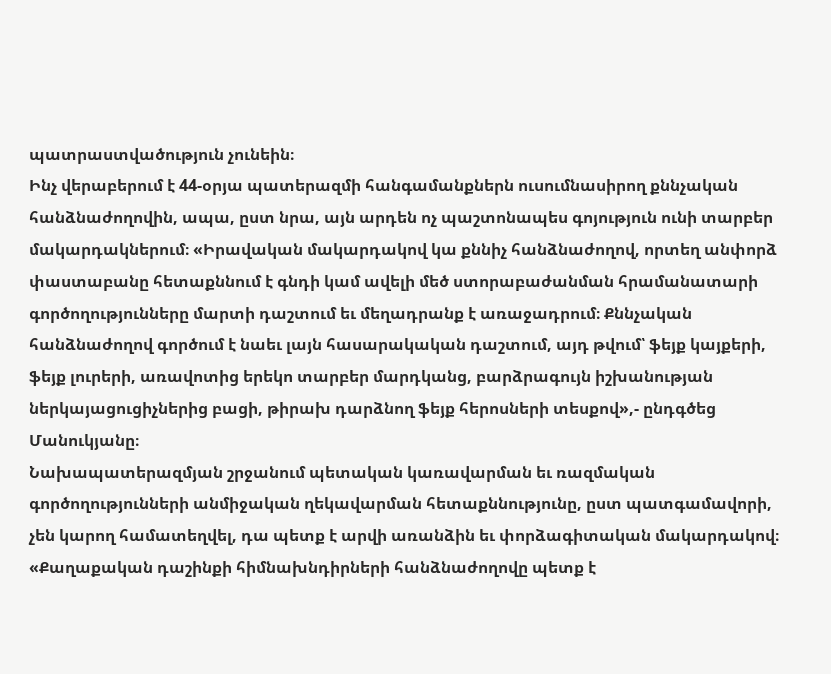պատրաստվածություն չունեին։
Ինչ վերաբերում է 44-օրյա պատերազմի հանգամանքներն ուսումնասիրող քննչական հանձնաժողովին, ապա, ըստ նրա, այն արդեն ոչ պաշտոնապես գոյություն ունի տարբեր մակարդակներում։ «Իրավական մակարդակով կա քննիչ հանձնաժողով, որտեղ անփորձ փաստաբանը հետաքննում է գնդի կամ ավելի մեծ ստորաբաժանման հրամանատարի գործողությունները մարտի դաշտում եւ մեղադրանք է առաջադրում։ Քննչական հանձնաժողով գործում է նաեւ լայն հասարակական դաշտում, այդ թվում՝ ֆեյք կայքերի, ֆեյք լուրերի, առավոտից երեկո տարբեր մարդկանց, բարձրագույն իշխանության ներկայացուցիչներից բացի, թիրախ դարձնող ֆեյք հերոսների տեսքով»,- ընդգծեց Մանուկյանը։
Նախապատերազմյան շրջանում պետական կառավարման եւ ռազմական գործողությունների անմիջական ղեկավարման հետաքննությունը, ըստ պատգամավորի, չեն կարող համատեղվել, դա պետք է արվի առանձին եւ փորձագիտական մակարդակով։ «Քաղաքական դաշինքի հիմնախնդիրների հանձնաժողովը պետք է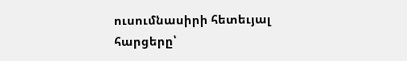ուսումնասիրի հետեւյալ հարցերը՝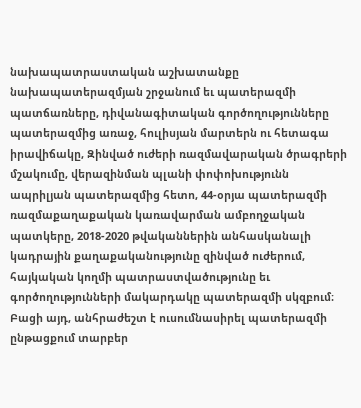նախապատրաստական աշխատանքը նախապատերազմյան շրջանում եւ պատերազմի պատճառները, դիվանագիտական գործողությունները պատերազմից առաջ, հուլիսյան մարտերն ու հետագա իրավիճակը, Զինված ուժերի ռազմավարական ծրագրերի մշակումը, վերազինման պլանի փոփոխությունն ապրիլյան պատերազմից հետո, 44-օրյա պատերազմի ռազմաքաղաքական կառավարման ամբողջական պատկերը, 2018-2020 թվականներին անհասկանալի կադրային քաղաքականությունը զինված ուժերում, հայկական կողմի պատրաստվածությունը եւ գործողությունների մակարդակը պատերազմի սկզբում։ Բացի այդ, անհրաժեշտ է ուսումնասիրել պատերազմի ընթացքում տարբեր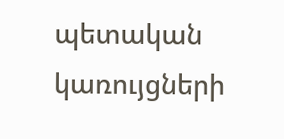պետական կառույցների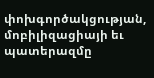փոխգործակցության, մոբիլիզացիայի եւ պատերազմը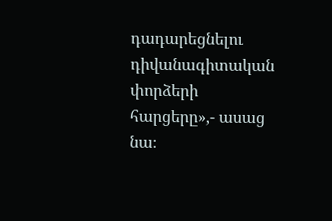դադարեցնելու դիվանագիտական փորձերի հարցերը»,- ասաց նա։